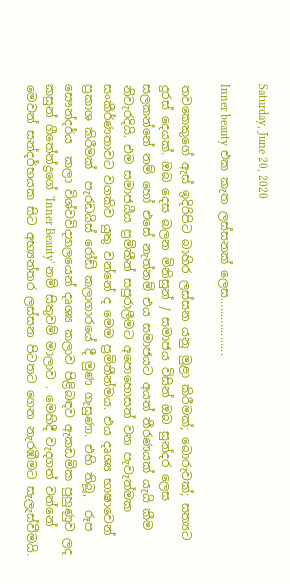Saturday, June 20, 2020

Inner beauty එක කැත ලස්සනක් ලෙස..................

තවකෙකුගේ ඇස් ඉදිරිපිට බාහිර ලස්සන යනු මුළා කිරීමක්; බොරුවක්; සත්‍යට දුරස් දෙයක්. ඔබ දෙස බලන මිනිසුන් / සමාජය විසින් ඔබ සුන්දර ලෙස සලකන්නේ නම් හෝ එසේ නැත්නම් එය සමාජයට අයත් තීරණයක් යැයි කීම නිවැරදියි. එම සමාජයීය ප්‍රමිතීන් සපුරාලීමට අපොහොසත් වන පැවැත්මක සංකීර්ණතාවට වගකිව යුතු වන්නේ ද මෙම ප්‍රමිතීන්මය. එය දෘශ්‍ය භාෂාවෙන් ප්‍රකාශ කිරීමක්  පැරඩයිස් රෝඩ් කලාගාරයේ දී මුණ ගැසුණා. එහි තිබූ,  රූප සෞන්දර්ය  කලා විශ්වවිද්‍යාලයෙන් දෘශ්‍ය කලාව පිළිබඳව ඇකඩමික පුහුණුව ලද කසුන් ගීතේන්ද්‍රගේ 'Inner Beauty' නම් සිතුවම් මාලාව . මෙහිදී වැදගත් වන්නේ මෙවන් සන්දර්භයක සිට අභ්‍යන්තර ලස්සන පිටතට ගෙන නැරඹීමට සැලැස්වීමයි.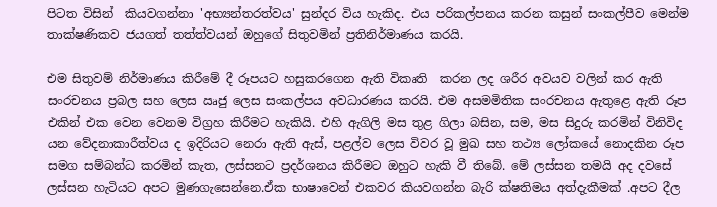පිටත විසින්  කියවගන්නා 'අභ්‍යන්තරත්වය' සුන්දර විය හැකිද. එය පරිකල්පනය කරන කසුන් සංකල්පීව මෙන්ම තාක්ෂණිකව ජයගත් තත්ත්වයන් ඔහුගේ සිතුවමින් ප්‍රතිනිර්මාණය කරයි.

එම සිතුවම් නිර්මාණය කිරීමේ දී රූපයට හසුකරගෙන ඇති විකෘති  කරන ලද ශරීර අවයව වලින් කර ඇති සංරචනය ප්‍රබල සහ ලෙස ඍජු ලෙස සංකල්පය අවධාරණය කරයි. එම අසමමිතික සංරචනය ඇතුළෙ ඇති රූප එකින් එක වෙන වෙනම විග්‍රහ කිරීමට හැකියි. එහි ඇගිලි මස තුළ ගිලා බසින, සම, මස සිදුරු කරමින් විනිවිද යන වේදනාකාරීත්වය ද ඉදිරියට නෙරා ඇති ඇස්, පළල්ව ලෙස විවර වූ මුඛ සහ තථ්‍ය ලෝකයේ නොදකින රූප සමග සම්බන්ධ කරමින් කැත, ලස්සනට ප්‍රදර්ශනය කිරීමට ඔහුට හැකි වී තිබේ. මේ ලස්සන තමයි අද දවසේ ලස්සන හැටියට අපට මුණගැසෙන්නෙ.ඒක භාෂාවෙන් එකවර කියවගන්න බැරි ක්ෂතිමය අත්දැකීමක් .අපට දීල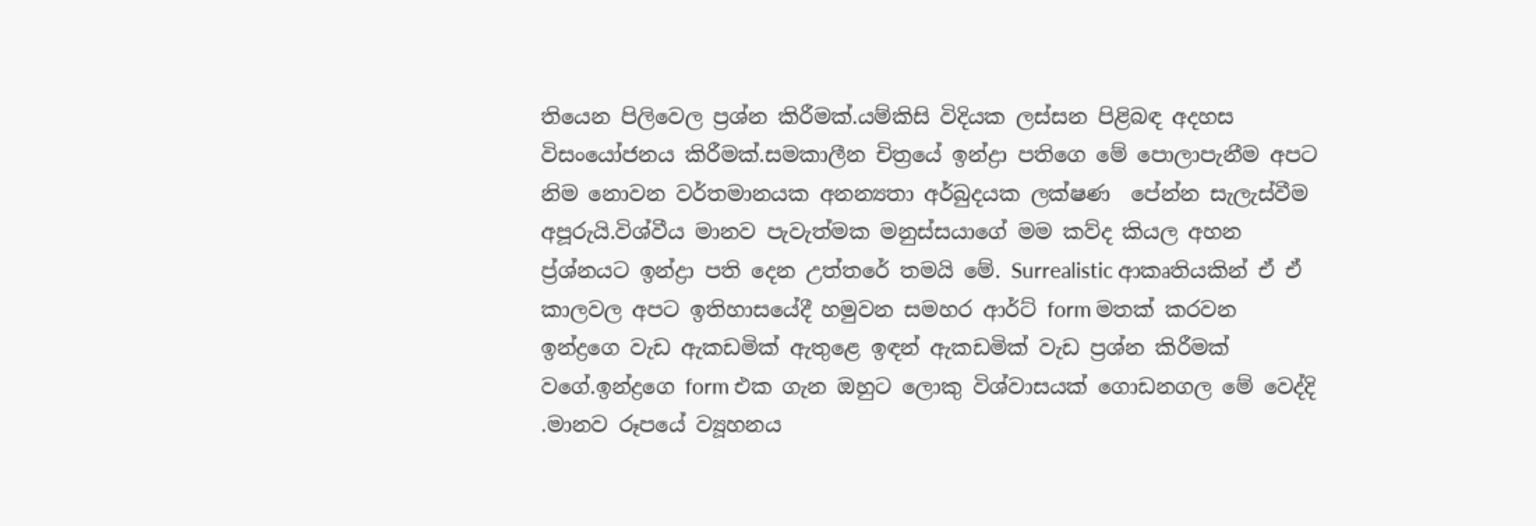තියෙන පිලිවෙල ප්‍රශ්න කිරීමක්.යම්කිසි විදියක ලස්සන පිළිබඳ අදහස විසංයෝජනය කිරීමක්.සමකාලීන චිත්‍රයේ ඉන්ද්‍රා පතිගෙ මේ පොලාපැනීම අපට නිම නොවන වර්තමානයක අනන්‍යතා අර්බුදයක ලක්ෂණ  පේන්න සැලැස්වීම අපූරුයි.විශ්වීය මානව පැවැත්මක මනුස්සයාගේ මම කව්ද කියල අහන ප්‍ර්ශ්නයට ඉන්ද්‍රා පති දෙන උත්තරේ තමයි මේ. Surrealistic ආකෘතියකින් ඒ ඒ කාලවල අපට ඉතිහාසයේදී හමුවන සමහර ආර්ට් form මතක් කරවන ඉන්ද්‍රගෙ වැඩ ඇකඩමික් ඇතුළෙ ඉඳන් ඇකඩමික් වැඩ ප්‍රශ්න කිරීමක් වගේ.ඉන්ද්‍රගෙ form එක ගැන ඔහුට ලොකු විශ්වාසයක් ගොඩනගල මේ වෙද්දි .මානව රූපයේ ව්‍යූහනය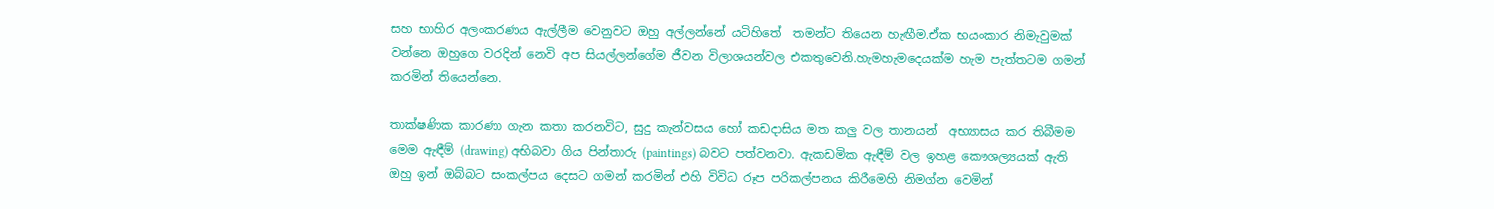සහ භාහිර අලංකරණය ඇල්ලීම වෙනුවට ඔහු අල්ලන්නේ යටිහිතේ  තමන්ට තියෙන හැඟීම.ඒක භයංකාර නිමැවුමක් වන්නෙ ඔහුගෙ වරදින් නෙවි අප සියල්ලන්ගේම ජීවන විලාශයන්වල එකතුවෙනි.හැමහැමදෙයක්ම හැම පැත්තටම ගමන් කරමින් තියෙන්නෙ.

තාක්ෂණික කාරණා ගැන කතා කරනවිට, සුදු කැන්වසය හෝ කඩදාසිය මත කලු වල තානයන්  අභ්‍යාසය කර තිබීමම මෙම ඇඳීම් (drawing) අභිබවා ගිය පින්තාරු (paintings) බවට පත්වනවා. ඇකඩමික ඇඳීම් වල ඉහළ කෞශල්‍යයක් ඇති ඔහු ඉන් ඔබ්බට සංකල්පය දෙසට ගමන් කරමින් එහි විවිධ රූප පරිකල්පනය කිරීමෙහි නිමග්න වෙමින්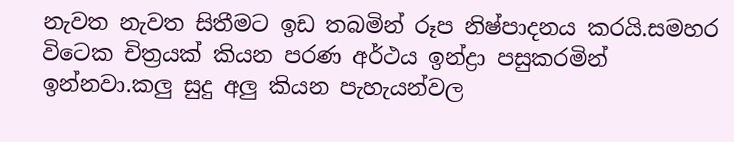නැවත නැවත සිතීමට ඉඩ තබමින් රූප නිෂ්පාදනය කරයි.සමහර විටෙක චිත්‍රයක් කියන පරණ අර්ථය ඉන්ද්‍රා පසුකරමින් ඉන්නවා.කලු සුදු අලු කියන පැහැයන්වල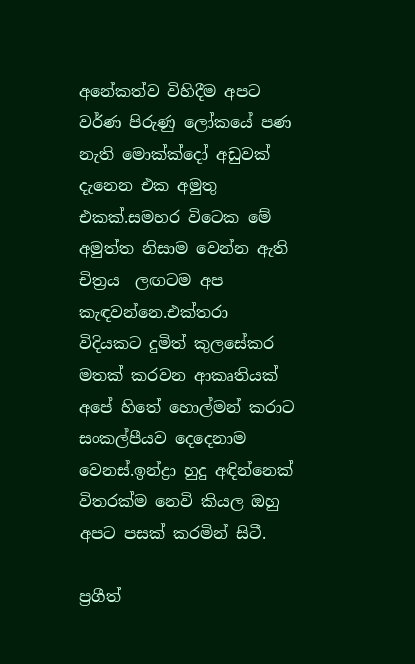අනේකත්ව විහිදීම අපට වර්ණ පිරුණු ලෝකයේ පණ නැති මොක්ක්දෝ අඩුවක් දැනෙන එක අමුතු එකක්.සමහර විටෙක මේ අමුත්ත නිසාම වෙන්න ඇති චිත්‍රය  ලඟටම අප කැඳවන්නෙ.එක්තරා විදියකට දුමිත් කුලසේකර මතක් කරවන ආකෘතියක් අපේ හිතේ හොල්මන් කරාට සංකල්පීයව දෙදෙනාම වෙනස්.ඉන්ද්‍රා හුදු අඳින්නෙක් විතරක්ම නෙවි කියල ඔහු අපට පසක් කරමින් සිටී.

ප්‍රගීත්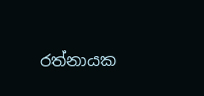රත්නායක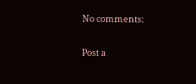No comments:

Post a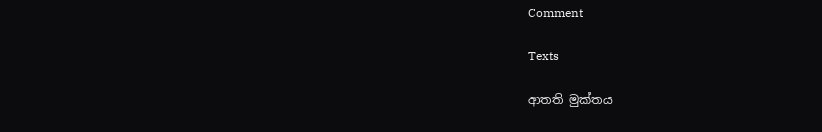Comment

Texts

ආතති මුක්තය